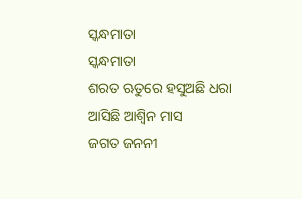ସ୍କନ୍ଧମାତା
ସ୍କନ୍ଧମାତା
ଶରତ ଋତୁରେ ହସୁଅଛି ଧରା
ଆସିଛି ଆଶ୍ବିନ ମାସ
ଜଗତ ଜନନୀ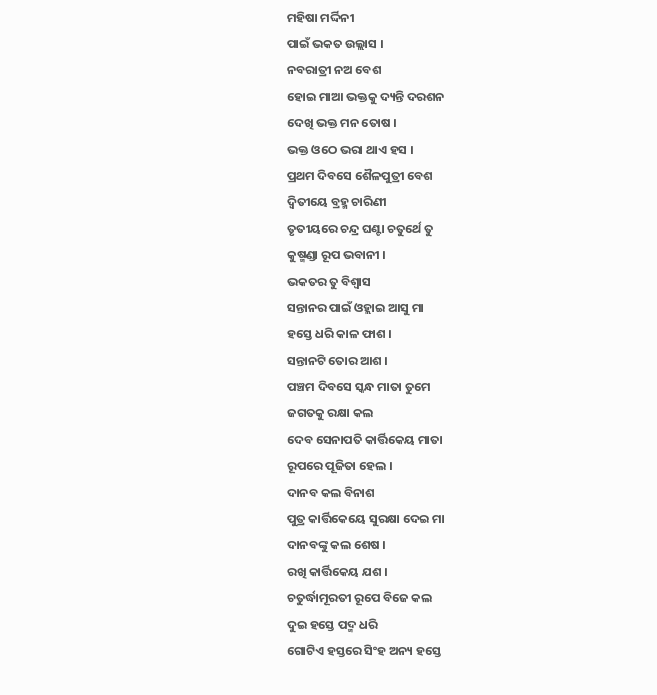ମହିଷା ମର୍ଦ୍ଦିନୀ
ପାଇଁ ଭକତ ଉଲ୍ଲାସ ।
ନବରାତ୍ରୀ ନଅ ବେଶ
ହୋଇ ମାଆ ଭକ୍ତକୁ ଦ୍ୟନ୍ତି ଦରଶନ
ଦେଖି ଭକ୍ତ ମନ ତୋଷ ।
ଭକ୍ତ ଓଠେ ଭରା ଥାଏ ହସ ।
ପ୍ରଥମ ଦିବସେ ଶୈଳପୁତ୍ରୀ ବେଶ
ଦ୍ବିତୀୟେ ବ୍ରହ୍ମ ଚାରିଣୀ
ତୃତୀୟରେ ଚନ୍ଦ୍ର ଘଣ୍ଟା ଚତୁର୍ଥେ ତୁ
କୁଷ୍ମଣ୍ଡା ରୂପ ଭବାନୀ ।
ଭକତର ତୁ ବିଶ୍ବାସ
ସନ୍ତାନର ପାଇଁ ଓହ୍ଲାଇ ଆସୁ ମା
ହସ୍ତେ ଧରି କାଳ ଫାଶ ।
ସନ୍ତାନଟି ତୋର ଆଶ ।
ପଞ୍ଚମ ଦିବସେ ସ୍କନ୍ଧ ମାତା ତୁମେ
ଜଗତକୁ ରକ୍ଷା କଲ
ଦେବ ସେନାପତି କାର୍ତ୍ତିକେୟ ମାତା
ରୂପରେ ପୂଜିତା ହେଲ ।
ଦାନବ କଲ ବିନାଶ
ପୁତ୍ର କାର୍ତ୍ତିକେୟେ ସୁରକ୍ଷା ଦେଇ ମା
ଦାନବଙ୍କୁ କଲ ଶେଷ ।
ରଖି କାର୍ତ୍ତିକେୟ ଯଶ ।
ଚତୁର୍ଦ୍ଧାମୂରତୀ ରୂପେ ବିଜେ କଲ
ଦୁଇ ହସ୍ତେ ପଦ୍ମ ଧରି
ଗୋଟିଏ ହସ୍ତରେ ସିଂହ ଅନ୍ୟ ହସ୍ତେ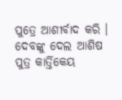ପୁତ୍ରେ ଆଶୀର୍ବାଦ କରି ।
ଦେବଙ୍କୁ ଦେଲ ଆଶିଷ
ପୁତ୍ର କାର୍ତ୍ତିକେୟ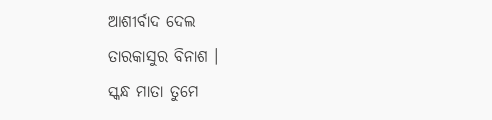ଆଶୀର୍ବାଦ ଦେଲ
ତାରକାସୁର ବିନାଶ ।
ସ୍କନ୍ଧ ମାତା ତୁମେ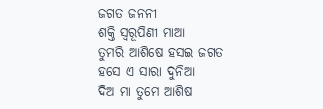ଜଗତ ଜନନୀ
ଶକ୍ତି ସ୍ବରୂପିଣୀ ମାଆ
ତୁମରି ଆଶିଷେ ହସଇ ଜଗତ
ହସେ ଏ ସାରା ଦୁନିଆ
ଦିଅ ମା ତୁମେ ଆଶିଷ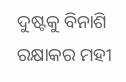ଦୁଷ୍ଟକୁ ବିନାଶି ରକ୍ଷାକର ମହୀ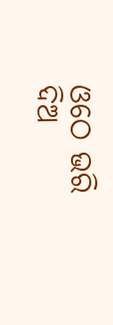ଓଠେ ଭରି ଦିଅ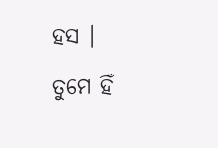ହସ ।
ତୁମେ ହିଁ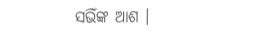ସଭିଁଙ୍କ ଆଶ ।